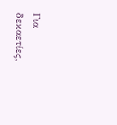Για δεκαετίες,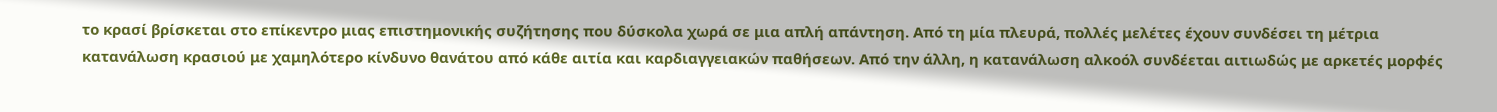το κρασί βρίσκεται στο επίκεντρο μιας επιστημονικής συζήτησης που δύσκολα χωρά σε μια απλή απάντηση. Από τη μία πλευρά, πολλές μελέτες έχουν συνδέσει τη μέτρια κατανάλωση κρασιού με χαμηλότερο κίνδυνο θανάτου από κάθε αιτία και καρδιαγγειακών παθήσεων. Από την άλλη, η κατανάλωση αλκοόλ συνδέεται αιτιωδώς με αρκετές μορφές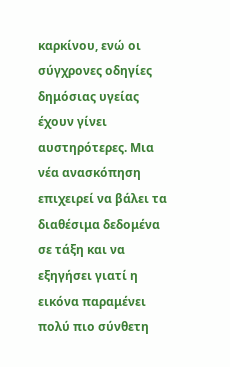καρκίνου, ενώ οι σύγχρονες οδηγίες δημόσιας υγείας έχουν γίνει αυστηρότερες. Μια νέα ανασκόπηση επιχειρεί να βάλει τα διαθέσιμα δεδομένα σε τάξη και να εξηγήσει γιατί η εικόνα παραμένει πολύ πιο σύνθετη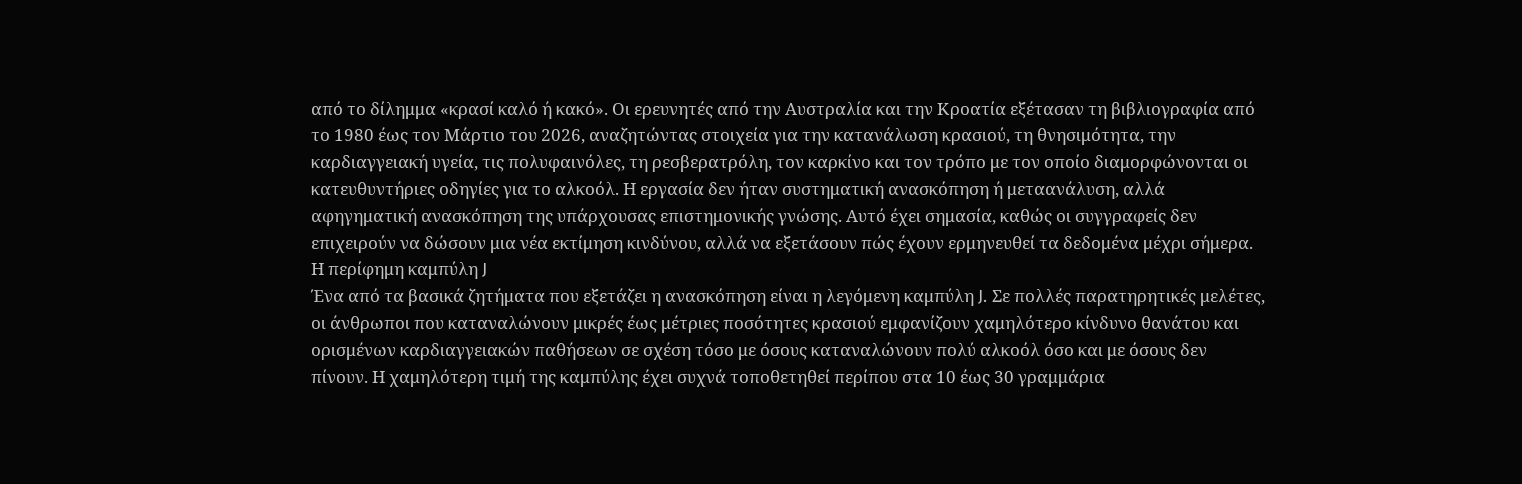από το δίλημμα «κρασί καλό ή κακό». Οι ερευνητές από την Αυστραλία και την Κροατία εξέτασαν τη βιβλιογραφία από το 1980 έως τον Μάρτιο του 2026, αναζητώντας στοιχεία για την κατανάλωση κρασιού, τη θνησιμότητα, την καρδιαγγειακή υγεία, τις πολυφαινόλες, τη ρεσβερατρόλη, τον καρκίνο και τον τρόπο με τον οποίο διαμορφώνονται οι κατευθυντήριες οδηγίες για το αλκοόλ. Η εργασία δεν ήταν συστηματική ανασκόπηση ή μεταανάλυση, αλλά αφηγηματική ανασκόπηση της υπάρχουσας επιστημονικής γνώσης. Αυτό έχει σημασία, καθώς οι συγγραφείς δεν επιχειρούν να δώσουν μια νέα εκτίμηση κινδύνου, αλλά να εξετάσουν πώς έχουν ερμηνευθεί τα δεδομένα μέχρι σήμερα.
Η περίφημη καμπύλη J
Ένα από τα βασικά ζητήματα που εξετάζει η ανασκόπηση είναι η λεγόμενη καμπύλη J. Σε πολλές παρατηρητικές μελέτες, οι άνθρωποι που καταναλώνουν μικρές έως μέτριες ποσότητες κρασιού εμφανίζουν χαμηλότερο κίνδυνο θανάτου και ορισμένων καρδιαγγειακών παθήσεων σε σχέση τόσο με όσους καταναλώνουν πολύ αλκοόλ όσο και με όσους δεν πίνουν. Η χαμηλότερη τιμή της καμπύλης έχει συχνά τοποθετηθεί περίπου στα 10 έως 30 γραμμάρια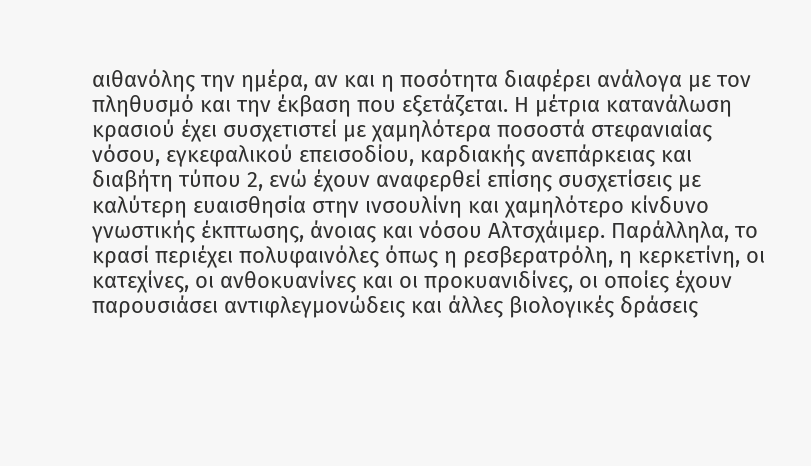αιθανόλης την ημέρα, αν και η ποσότητα διαφέρει ανάλογα με τον πληθυσμό και την έκβαση που εξετάζεται. Η μέτρια κατανάλωση κρασιού έχει συσχετιστεί με χαμηλότερα ποσοστά στεφανιαίας νόσου, εγκεφαλικού επεισοδίου, καρδιακής ανεπάρκειας και διαβήτη τύπου 2, ενώ έχουν αναφερθεί επίσης συσχετίσεις με καλύτερη ευαισθησία στην ινσουλίνη και χαμηλότερο κίνδυνο γνωστικής έκπτωσης, άνοιας και νόσου Αλτσχάιμερ. Παράλληλα, το κρασί περιέχει πολυφαινόλες όπως η ρεσβερατρόλη, η κερκετίνη, οι κατεχίνες, οι ανθοκυανίνες και οι προκυανιδίνες, οι οποίες έχουν παρουσιάσει αντιφλεγμονώδεις και άλλες βιολογικές δράσεις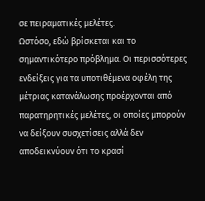σε πειραματικές μελέτες.
Ωστόσο, εδώ βρίσκεται και το σημαντικότερο πρόβλημα. Οι περισσότερες ενδείξεις για τα υποτιθέμενα οφέλη της μέτριας κατανάλωσης προέρχονται από παρατηρητικές μελέτες, οι οποίες μπορούν να δείξουν συσχετίσεις αλλά δεν αποδεικνύουν ότι το κρασί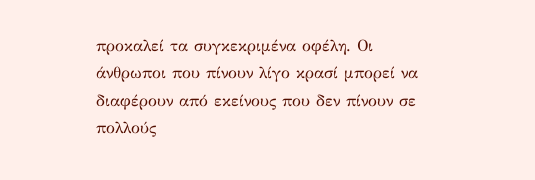προκαλεί τα συγκεκριμένα οφέλη. Οι άνθρωποι που πίνουν λίγο κρασί μπορεί να διαφέρουν από εκείνους που δεν πίνουν σε πολλούς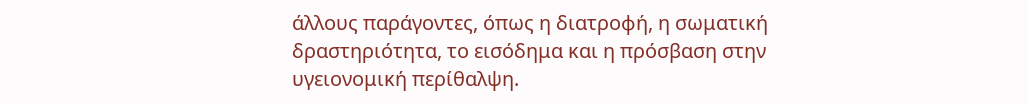άλλους παράγοντες, όπως η διατροφή, η σωματική δραστηριότητα, το εισόδημα και η πρόσβαση στην υγειονομική περίθαλψη.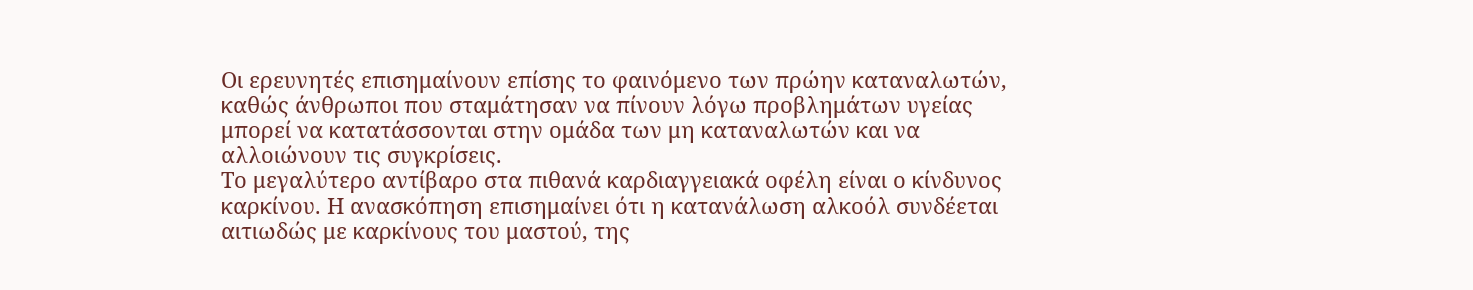Οι ερευνητές επισημαίνουν επίσης το φαινόμενο των πρώην καταναλωτών, καθώς άνθρωποι που σταμάτησαν να πίνουν λόγω προβλημάτων υγείας μπορεί να κατατάσσονται στην ομάδα των μη καταναλωτών και να αλλοιώνουν τις συγκρίσεις.
Το μεγαλύτερο αντίβαρο στα πιθανά καρδιαγγειακά οφέλη είναι ο κίνδυνος καρκίνου. Η ανασκόπηση επισημαίνει ότι η κατανάλωση αλκοόλ συνδέεται αιτιωδώς με καρκίνους του μαστού, της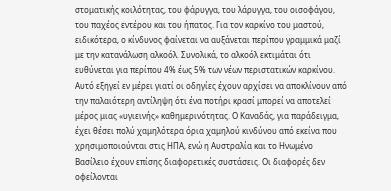στοματικής κοιλότητας, του φάρυγγα, του λάρυγγα, του οισοφάγου, του παχέος εντέρου και του ήπατος. Για τον καρκίνο του μαστού, ειδικότερα, ο κίνδυνος φαίνεται να αυξάνεται περίπου γραμμικά μαζί με την κατανάλωση αλκοόλ. Συνολικά, το αλκοόλ εκτιμάται ότι ευθύνεται για περίπου 4% έως 5% των νέων περιστατικών καρκίνου. Αυτό εξηγεί εν μέρει γιατί οι οδηγίες έχουν αρχίσει να αποκλίνουν από την παλαιότερη αντίληψη ότι ένα ποτήρι κρασί μπορεί να αποτελεί μέρος μιας «υγιεινής» καθημερινότητας. Ο Καναδάς, για παράδειγμα, έχει θέσει πολύ χαμηλότερα όρια χαμηλού κινδύνου από εκείνα που χρησιμοποιούνται στις ΗΠΑ, ενώ η Αυστραλία και το Ηνωμένο Βασίλειο έχουν επίσης διαφορετικές συστάσεις. Οι διαφορές δεν οφείλονται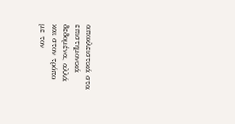αποκλειστικά στα επιστημονικά δεδομένα, αλλά και στον τρόπο με τον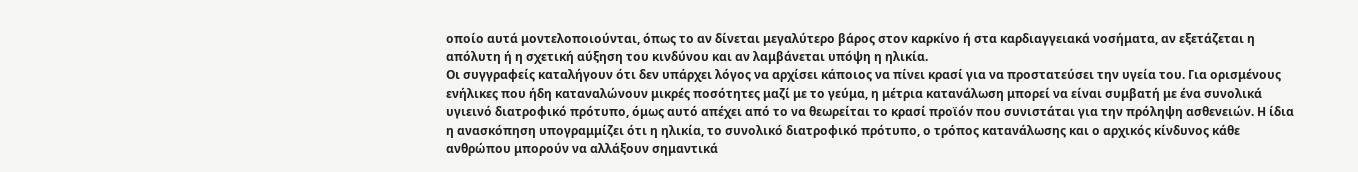οποίο αυτά μοντελοποιούνται, όπως το αν δίνεται μεγαλύτερο βάρος στον καρκίνο ή στα καρδιαγγειακά νοσήματα, αν εξετάζεται η απόλυτη ή η σχετική αύξηση του κινδύνου και αν λαμβάνεται υπόψη η ηλικία.
Οι συγγραφείς καταλήγουν ότι δεν υπάρχει λόγος να αρχίσει κάποιος να πίνει κρασί για να προστατεύσει την υγεία του. Για ορισμένους ενήλικες που ήδη καταναλώνουν μικρές ποσότητες μαζί με το γεύμα, η μέτρια κατανάλωση μπορεί να είναι συμβατή με ένα συνολικά υγιεινό διατροφικό πρότυπο, όμως αυτό απέχει από το να θεωρείται το κρασί προϊόν που συνιστάται για την πρόληψη ασθενειών. Η ίδια η ανασκόπηση υπογραμμίζει ότι η ηλικία, το συνολικό διατροφικό πρότυπο, ο τρόπος κατανάλωσης και ο αρχικός κίνδυνος κάθε ανθρώπου μπορούν να αλλάξουν σημαντικά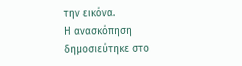την εικόνα.
Η ανασκόπηση δημοσιεύτηκε στο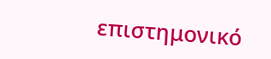επιστημονικό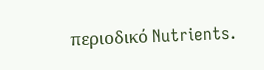περιοδικό Nutrients.